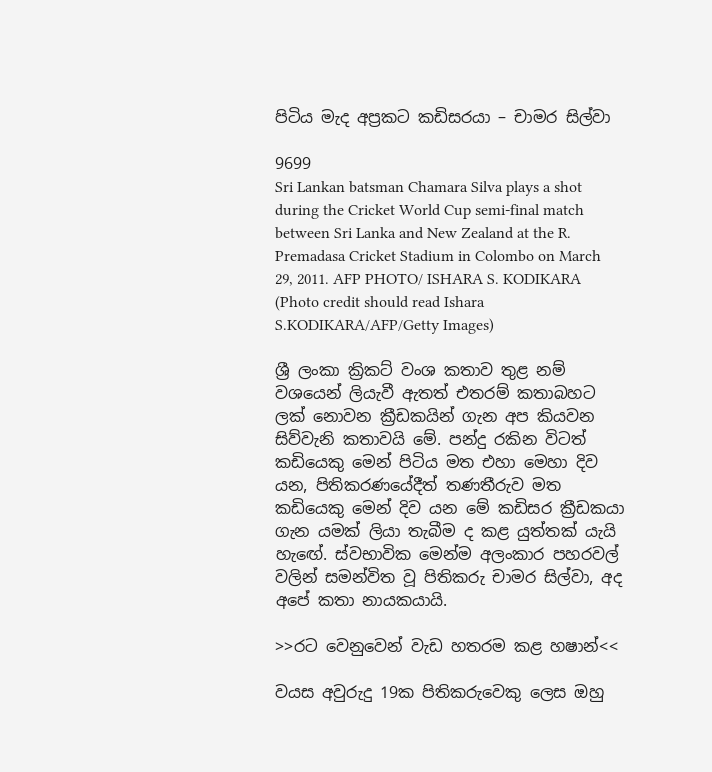පිටිය මැද අප්‍රකට කඩිසරයා – චාමර සිල්වා

9699
Sri Lankan batsman Chamara Silva plays a shot during the Cricket World Cup semi-final match between Sri Lanka and New Zealand at the R. Premadasa Cricket Stadium in Colombo on March 29, 2011. AFP PHOTO/ ISHARA S. KODIKARA (Photo credit should read Ishara S.KODIKARA/AFP/Getty Images)

ශ්‍රී ලංකා ක්‍රිකට් වංශ කතාව තුළ නම් වශයෙන් ලියැවී ඇතත් එතරම් කතාබහට ලක් නොවන ක්‍රීඩකයින් ගැන අප කියවන සිව්වැනි කතාවයි මේ. පන්දු රකින විටත් කඩියෙකු මෙන් පිටිය මත එහා මෙහා දිව යන, පිතිකරණයේදීත් තණතීරුව මත කඩියෙකු මෙන් දිව යන මේ කඩිසර ක්‍රීඩකයා ගැන යමක් ලියා තැබීම ද කළ යුත්තක් යැයි හැඟේ. ස්වභාවික මෙන්ම අලංකාර පහරවල් වලින් සමන්විත වූ පිතිකරු චාමර සිල්වා, අද අපේ කතා නායකයායි.

>>රට වෙනුවෙන් වැඩ හතරම කළ හෂාන්<<

වයස අවුරුදු 19ක පිතිකරුවෙකු ලෙස ඔහු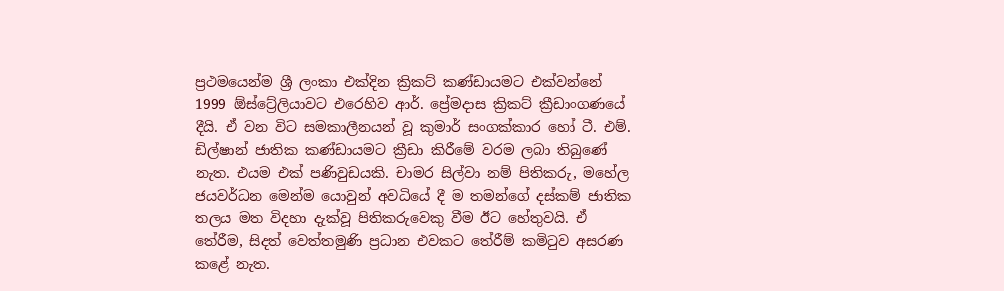ප්‍රථමයෙන්ම ශ්‍රී ලංකා එක්දින ක්‍රිකට් කණ්ඩායමට එක්වන්නේ 1999 ඕස්ට්‍රේලියාවට එරෙහිව ආර්. ප්‍රේමදාස ක්‍රිකට් ක්‍රීඩාංගණයේ දීයි. ඒ වන විට සමකාලීනයන් වූ කුමාර් සංගක්කාර හෝ ටී. එම්. ඩිල්ෂාන් ජාතික කණ්ඩායමට ක්‍රීඩා කිරීමේ වරම ලබා තිබුණේ නැත. එයම එක් පණිවුඩයකි. චාමර සිල්වා නම් පිතිකරු, මහේල ජයවර්ධන මෙන්ම යොවුන් අවධියේ දී ම තමන්ගේ දස්කම් ජාතික තලය මත විදහා දැක්වූ පිතිකරුවෙකු වීම ඊට හේතුවයි. ඒ තේරීම, සිදත් වෙත්තමුණි ප්‍රධාන එවකට තේරීම් කමිටුව අසරණ කළේ නැත.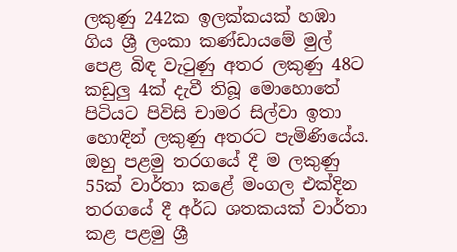ලකුණු 242ක ඉලක්කයක් හඹා ගිය ශ්‍රී ලංකා කණ්ඩායමේ මුල් පෙළ බිඳ වැටුණු අතර ලකුණු 48ට කඩුලු 4ක් දැවී තිබූ මොහොතේ පිටියට පිවිසි චාමර සිල්වා ඉතා හොඳින් ලකුණු අතරට පැමිණියේය. ඔහු පළමු තරගයේ දී ම ලකුණු 55ක් වාර්තා කළේ මංගල එක්දින තරගයේ දී අර්ධ ශතකයක් වාර්තා කළ පළමු ශ්‍රී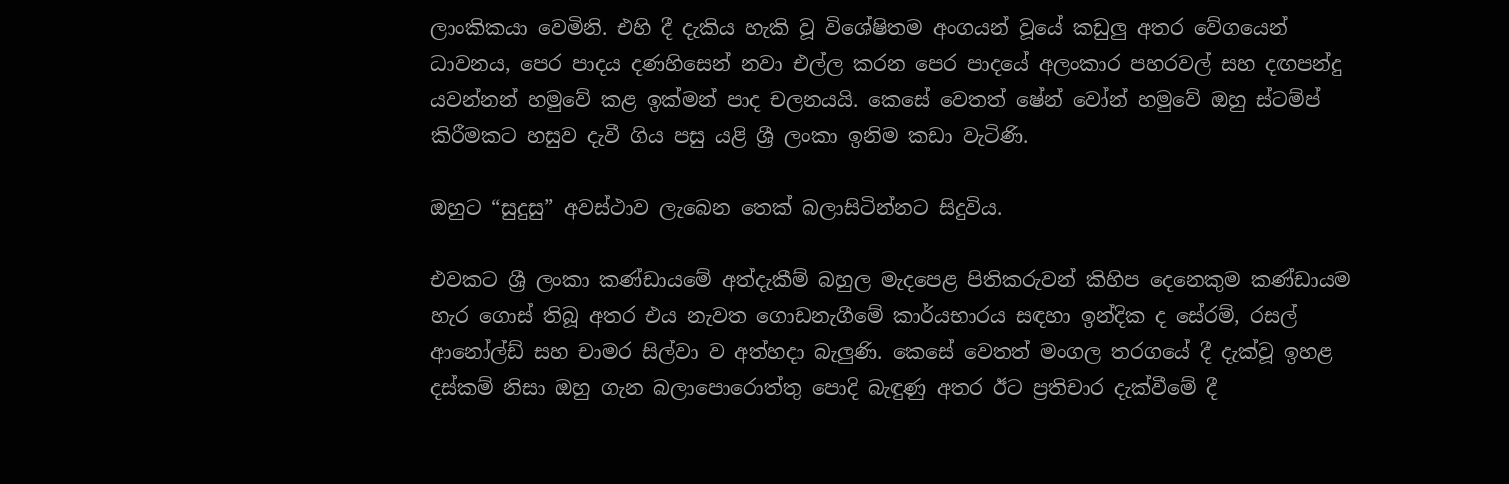ලාංකිකයා වෙමිනි. එහි දී දැකිය හැකි වූ විශේෂිතම අංගයන් වූයේ කඩුලු අතර වේගයෙන් ධාවනය, පෙර පාදය දණහිසෙන් නවා එල්ල කරන පෙර පාදයේ අලංකාර පහරවල් සහ දඟපන්දු යවන්නන් හමුවේ කළ ඉක්මන් පාද චලනයයි. කෙසේ වෙතත් ෂේන් වෝන් හමුවේ ඔහු ස්ටම්ප් කිරීමකට හසුව දැවී ගිය පසු යළි ශ්‍රී ලංකා ඉනිම කඩා වැටිණි.

ඔහුට “සුදුසු” අවස්ථාව ලැබෙන තෙක් බලාසිටින්නට සිදුවිය.

එවකට ශ්‍රී ලංකා කණ්ඩායමේ අත්දැකීම් බහුල මැදපෙළ පිතිකරුවන් කිහිප දෙනෙකුම කණ්ඩායම හැර ගොස් තිබූ අතර එය නැවත ගොඩනැගීමේ කාර්යභාරය සඳහා ඉන්දික ද සේරම්, රසල් ආනෝල්ඩ් සහ චාමර සිල්වා ව අත්හදා බැලුණි. කෙසේ වෙතත් මංගල තරගයේ දී දැක්වූ ඉහළ දස්කම් නිසා ඔහු ගැන බලාපොරොත්තු පොදි බැඳුණු අතර ඊට ප්‍රතිචාර දැක්වීමේ දී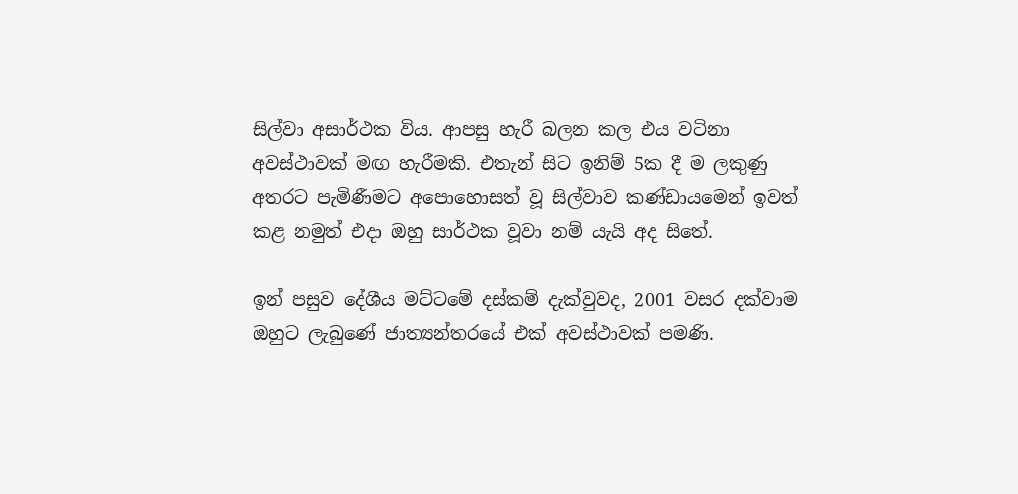සිල්වා අසාර්ථක විය. ආපසු හැරී බලන කල එය වටිනා අවස්ථාවක් මඟ හැරීමකි. එතැන් සිට ඉනිම් 5ක දී ම ලකුණු අතරට පැමිණීමට අපොහොසත් වූ සිල්වාව කණ්ඩායමෙන් ඉවත් කළ නමුත් එදා ඔහු සාර්ථක වූවා නම් යැයි අද සිතේ.

ඉන් පසුව දේශීය මට්ටමේ දස්කම් දැක්වුවද, 2001 වසර දක්වාම ඔහුට ලැබුණේ ජාත්‍යන්තරයේ එක් අවස්ථාවක් පමණි.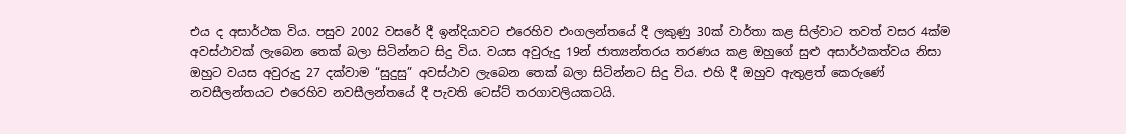එය ද අසාර්ථක විය. පසුව 2002 වසරේ දී ඉන්දියාවට එරෙහිව එංගලන්තයේ දී ලකුණු 30ක් වාර්තා කළ සිල්වාට තවත් වසර 4ක්ම අවස්ථාවක් ලැබෙන තෙක් බලා සිටින්නට සිදු විය. වයස අවුරුදු 19න් ජාත්‍යන්තරය තරණය කළ ඔහුගේ සුළු අසාර්ථකත්වය නිසා ඔහුට වයස අවුරුදු 27 දක්වාම “සුදුසු” අවස්ථාව ලැබෙන තෙක් බලා සිටින්නට සිදු විය. එහි දී ඔහුව ඇතුළත් කෙරුණේ නවසීලන්තයට එරෙහිව නවසීලන්තයේ දී පැවති ටෙස්ට් තරගාවලියකටයි.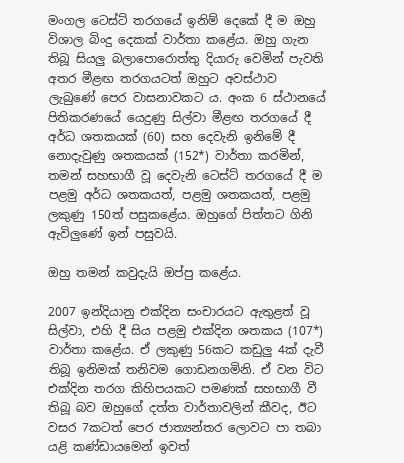මංගල ටෙස්ට් තරගයේ ඉනිම් දෙකේ දී ම ඔහු විශාල බිංදු දෙකක් වාර්තා කළේය. ඔහු ගැන තිබූ සියලු බලාපොරොත්තු දියාරු වෙමින් පැවති අතර මීළඟ තරගයටත් ඔහුට අවස්ථාව ලැබුණේ පෙර වාසනාවකට ය. අංක 6 ස්ථානයේ පිතිකරණයේ යෙදුණු සිල්වා මීළඟ තරගයේ දී අර්ධ ශතකයක් (60) සහ දෙවැනි ඉනිමේ දී නොදැවුණු ශතකයක් (152*) වාර්තා කරමින්, තමන් සහභාගී වූ දෙවැනි ටෙස්ට් තරගයේ දී ම පළමු අර්ධ ශතකයත්, පළමු ශතකයත්, පළමු ලකුණු 150ත් පසුකළේය. ඔහුගේ පිත්තට ගිනි ඇවිලුණේ ඉන් පසුවයි.

ඔහු තමන් කවුදැයි ඔප්පු කළේය.

2007 ඉන්දියානු එක්දින සංචාරයට ඇතුළත් වූ සිල්වා, එහි දී සිය පළමු එක්දින ශතකය (107*) වාර්තා කළේය. ඒ ලකුණු 56කට කඩුලු 4ක් දැවී තිබූ ඉනිමක් තනිවම ගොඩනගමිනි. ඒ වන විට එක්දින තරග කිහිපයකට පමණක් සහභාගී වී තිබූ බව ඔහුගේ දත්ත වාර්තාවලින් කීවද, ඊට වසර 7කටත් පෙර ජාත්‍යන්තර ලොවට පා තබා යළි කණ්ඩායමෙන් ඉවත්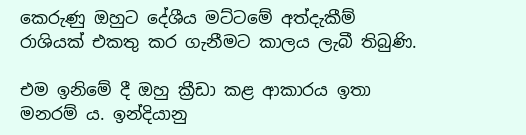කෙරුණු ඔහුට දේශීය මට්ටමේ අත්දැකීම් රාශියක් එකතු කර ගැනීමට කාලය ලැබී තිබුණි.

එම ඉනිමේ දී ඔහු ක්‍රීඩා කළ ආකාරය ඉතා මනරම් ය. ඉන්දියානු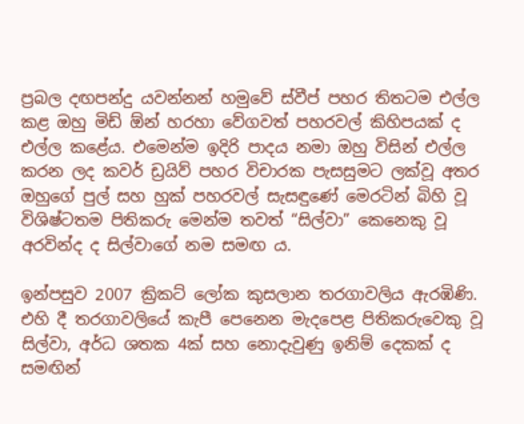ප්‍රබල දඟපන්දු යවන්නන් හමුවේ ස්වීප් පහර තිතටම එල්ල කළ ඔහු මිඩ් ඕන් හරහා වේගවත් පහරවල් කිහිපයක් ද එල්ල කළේය. එමෙන්ම ඉදිරි පාදය නමා ඔහු විසින් එල්ල කරන ලද කවර් ඩ්‍රයිව් පහර විචාරක පැසසුමට ලක්වූ අතර ඔහුගේ පුල් සහ හුක් පහරවල් සැසඳුණේ මෙරටින් බිහි වූ විශිෂ්ටතම පිතිකරු මෙන්ම තවත් “සිල්වා” කෙනෙකු වූ අරවින්ද ද සිල්වාගේ නම සමඟ ය.

ඉන්පසුව 2007 ක්‍රිකට් ලෝක කුසලාන තරගාවලිය ඇරඹිණි. එහි දී තරගාවලියේ කැපී පෙනෙන මැදපෙළ පිතිකරුවෙකු වූ සිල්වා, අර්ධ ශතක 4ක් සහ නොදැවුණු ඉනිම් දෙකක් ද සමඟින්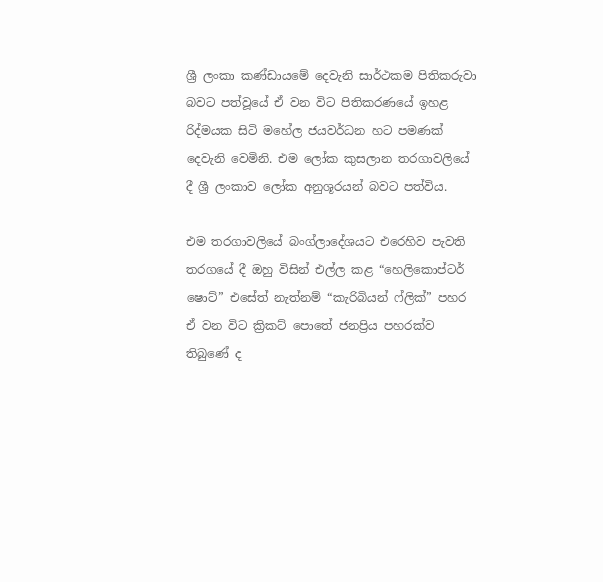ශ්‍රී ලංකා කණ්ඩායමේ දෙවැනි සාර්ථකම පිතිකරුවා බවට පත්වූයේ ඒ වන විට පිතිකරණයේ ඉහළ රිද්මයක සිටි මහේල ජයවර්ධන හට පමණක් දෙවැනි වෙමිනි. එම ලෝක කුසලාන තරගාවලියේ දී ශ්‍රී ලංකාව ලෝක අනුශූරයන් බවට පත්විය.

එම තරගාවලියේ බංග්ලාදේශයට එරෙහිව පැවති තරගයේ දී ඔහු විසින් එල්ල කළ “හෙලිකොප්ටර් ෂොට්” එසේත් නැත්නම් “කැරිබියන් ෆ්ලික්” පහර ඒ වන විට ක්‍රිකට් පොතේ ජනප්‍රිය පහරක්ව තිබුණේ ද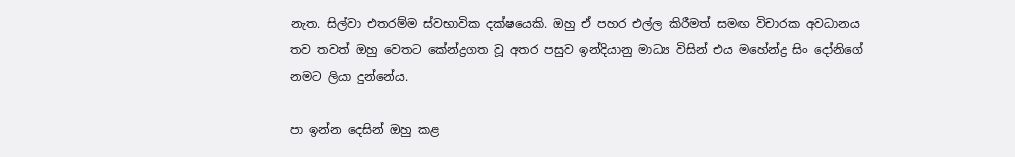නැත. සිල්වා එතරම්ම ස්වභාවික දක්ෂයෙකි. ඔහු ඒ පහර එල්ල කිරීමත් සමඟ විචාරක අවධානය තව තවත් ඔහු වෙතට කේන්ද්‍රගත වූ අතර පසුව ඉන්දියානු මාධ්‍ය විසින් එය මහේන්ද්‍ර සිං දෝනිගේ නමට ලියා දුන්නේය.

පා ඉන්න දෙසින් ඔහු කළ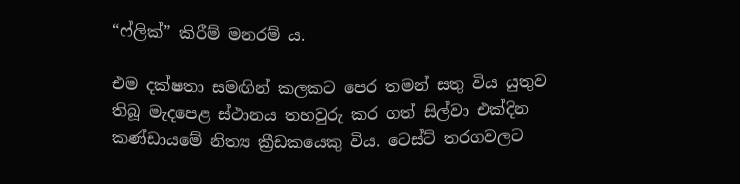“ෆ්ලික්” කිරීම් මනරම් ය.

එම දක්ෂතා සමඟින් කලකට පෙර තමන් සතු විය යුතුව තිබූ මැදපෙළ ස්ථානය තහවුරු කර ගත් සිල්වා එක්දින කණ්ඩායමේ නිත්‍ය ක්‍රීඩකයෙකු විය. ටෙස්ට් තරගවලට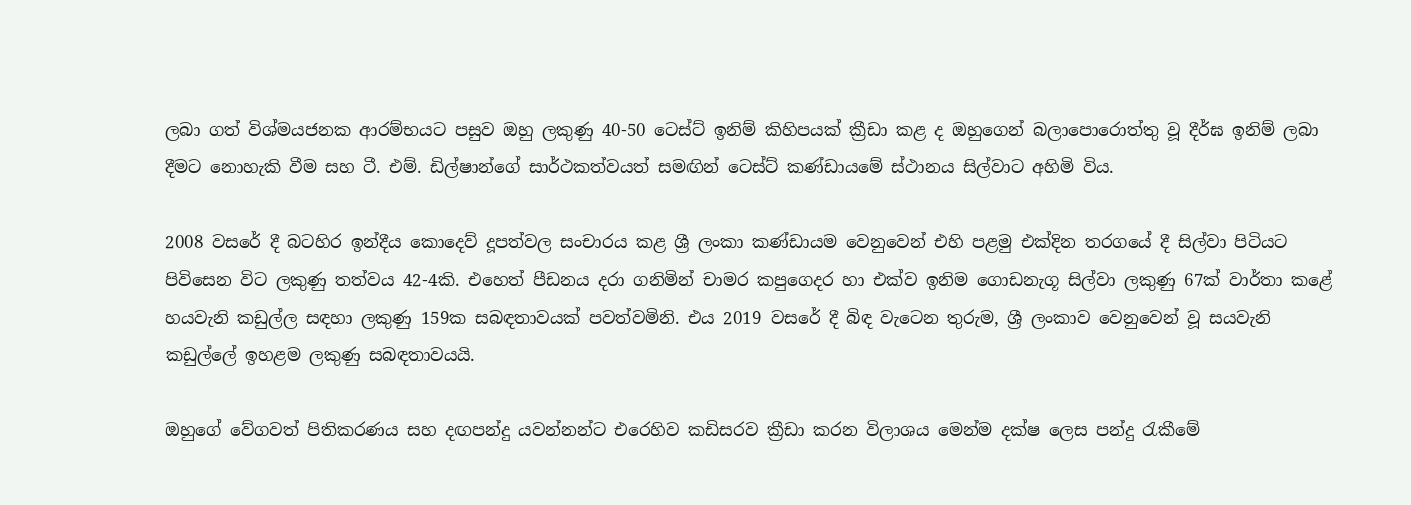ලබා ගත් විශ්මයජනක ආරම්භයට පසුව ඔහු ලකුණු 40-50 ටෙස්ට් ඉනිම් කිහිපයක් ක්‍රීඩා කළ ද ඔහුගෙන් බලාපොරොත්තු වූ දීර්ඝ ඉනිම් ලබා දීමට නොහැකි වීම සහ ටී. එම්. ඩිල්ෂාන්ගේ සාර්ථකත්වයත් සමඟින් ටෙස්ට් කණ්ඩායමේ ස්ථානය සිල්වාට අහිමි විය.

2008 වසරේ දී බටහිර ඉන්දීය කොදෙව් දූපත්වල සංචාරය කළ ශ්‍රී ලංකා කණ්ඩායම වෙනුවෙන් එහි පළමු එක්දින තරගයේ දී සිල්වා පිටියට පිවිසෙන විට ලකුණු තත්වය 42-4කි. එහෙත් පීඩනය දරා ගනිමින් චාමර කපුගෙදර හා එක්ව ඉනිම ගොඩනැගූ සිල්වා ලකුණු 67ක් වාර්තා කළේ හයවැනි කඩුල්ල සඳහා ලකුණු 159ක සබඳතාවයක් පවත්වමිනි. එය 2019 වසරේ දී බිඳ වැටෙන තුරුම, ශ්‍රී ලංකාව වෙනුවෙන් වූ සයවැනි කඩුල්ලේ ඉහළම ලකුණු සබඳතාවයයි.

ඔහුගේ වේගවත් පිතිකරණය සහ දඟපන්දු යවන්නන්ට එරෙහිව කඩිසරව ක්‍රීඩා කරන විලාශය මෙන්ම දක්ෂ ලෙස පන්දු රැකීමේ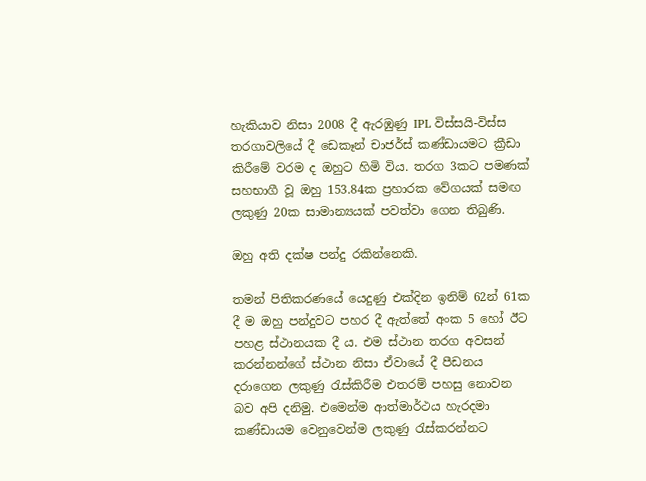හැකියාව නිසා 2008 දී ඇරඹුණු IPL විස්සයි-විස්ස තරගාවලියේ දී ඩෙකෑන් චාජර්ස් කණ්ඩායමට ක්‍රීඩා කිරීමේ වරම ද ඔහුට හිමි විය. තරග 3කට පමණක් සහභාගී වූ ඔහු 153.84ක ප්‍රහාරක වේගයක් සමඟ ලකුණු 20ක සාමාන්‍යයක් පවත්වා ගෙන තිබුණි.

ඔහු අති දක්ෂ පන්දු රකින්නෙකි.

තමන් පිතිකරණයේ යෙදුණු එක්දින ඉනිම් 62න් 61ක දී ම ඔහු පන්දුවට පහර දී ඇත්තේ අංක 5 හෝ ඊට පහළ ස්ථානයක දී ය. එම ස්ථාන තරග අවසන් කරන්නන්ගේ ස්ථාන නිසා ඒවායේ දී පීඩනය දරාගෙන ලකුණු රැස්කිරීම එතරම් පහසු නොවන බව අපි දනිමු. එමෙන්ම ආත්මාර්ථය හැරදමා කණ්ඩායම වෙනුවෙන්ම ලකුණු රැස්කරන්නට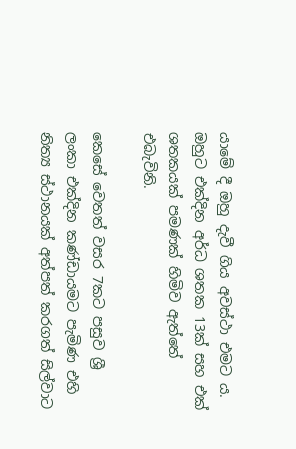යාමේ දී ඔහු දැවී ගිය අවස්ථා එමට ය. ඔහුට එක්දින අර්ධ ශතක 13ක් සහ එක් ශතකයක් පමණක් හිමිව ඇත්තේ එබැවිනි.

කෙසේ වෙතත් වසර 7කට පසුව ශ්‍රී ලංකා එක්දින කණ්ඩායමට පැමිණ එහි නිත්‍ය ස්ථානයක් අත්පත් කරගත් සිල්වාට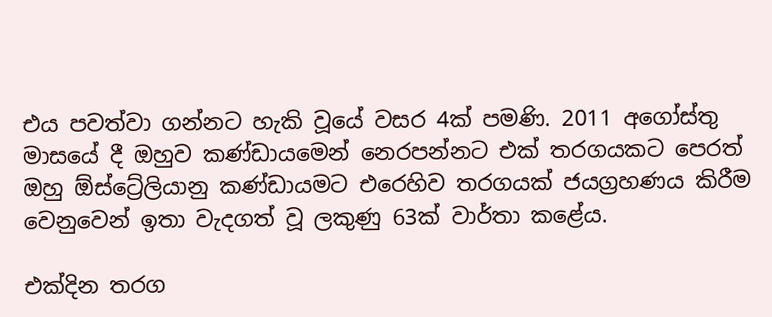එය පවත්වා ගන්නට හැකි වූයේ වසර 4ක් පමණි. 2011 අගෝස්තු මාසයේ දී ඔහුව කණ්ඩායමෙන් නෙරපන්නට එක් තරගයකට පෙරත් ඔහු ඕස්ට්‍රේලියානු කණ්ඩායමට එරෙහිව තරගයක් ජයග්‍රහණය කිරීම වෙනුවෙන් ඉතා වැදගත් වූ ලකුණු 63ක් වාර්තා කළේය.

එක්දින තරග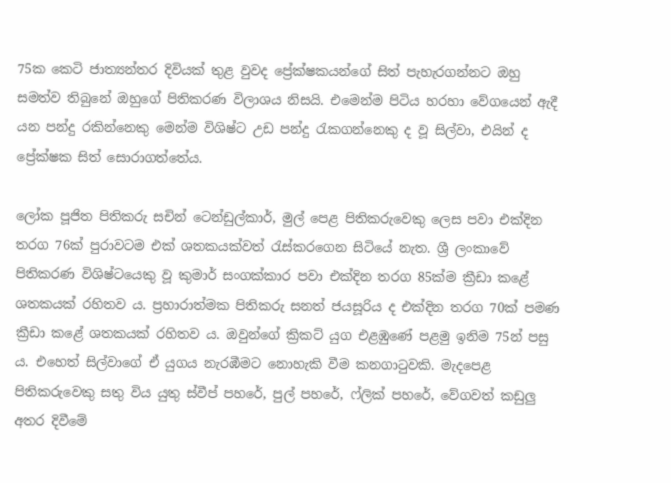75ක කෙටි ජාත්‍යන්තර දිවියක් තුළ වුවද ප්‍රේක්ෂකයන්ගේ සිත් පැහැරගන්නට ඔහු සමත්ව තිබුනේ ඔහුගේ පිතිකරණ විලාශය නිසයි. එමෙන්ම පිටිය හරහා වේගයෙන් ඇදී යන පන්දු රකින්නෙකු මෙන්ම විශිෂ්ට උඩ පන්දු රැකගන්නෙකු ද වූ සිල්වා, එයින් ද ප්‍රේක්ෂක සිත් සොරාගත්තේය.

ලෝක පූජිත පිතිකරු සචින් ටෙන්ඩුල්කාර්, මුල් පෙළ පිතිකරුවෙකු ලෙස පවා එක්දින තරග 76ක් පුරාවටම එක් ශතකයක්වත් රැස්කරගෙන සිටියේ නැත. ශ්‍රී ලංකාවේ පිතිකරණ විශිෂ්ටයෙකු වූ කුමාර් සංගක්කාර පවා එක්දින තරග 85ක්ම ක්‍රීඩා කළේ ශතකයක් රහිතව ය. ප්‍රහාරාත්මක පිතිකරු සනත් ජයසූරිය ද එක්දින තරග 70ක් පමණ ක්‍රීඩා කළේ ශතකයක් රහිතව ය. ඔවුන්ගේ ක්‍රිකට් යුග එළඹුණේ පළමු ඉනිම 75න් පසු ය. එහෙත් සිල්වාගේ ඒ යුගය නැරඹීමට නොහැකි වීම කනගාටුවකි. මැදපෙළ පිතිකරුවෙකු සතු විය යුතු ස්වීප් පහරේ, පුල් පහරේ, ෆ්ලික් පහරේ, වේගවත් කඩුලු අතර දිවීමේ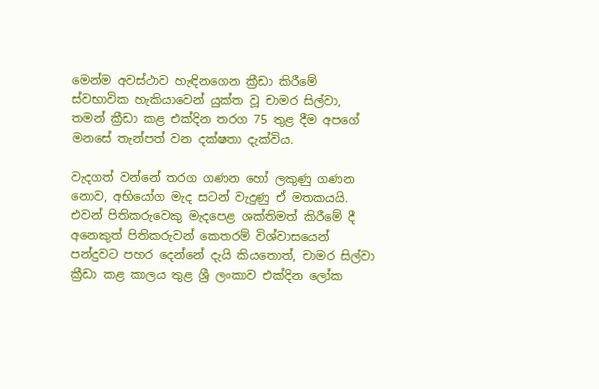මෙන්ම අවස්ථාව හැඳිනගෙන ක්‍රීඩා කිරීමේ ස්වභාවික හැකියාවෙන් යුක්ත වූ චාමර සිල්වා, තමන් ක්‍රීඩා කළ එක්දින තරග 75 තුළ දීම අපගේ මනසේ තැන්පත් වන දක්ෂතා දැක්විය.

වැදගත් වන්නේ තරග ගණන හෝ ලකුණු ගණන නොව, අභියෝග මැද සටන් වැදුණු ඒ මතකයයි. එවන් පිතිකරුවෙකු මැදපෙළ ශක්තිමත් කිරීමේ දී අනෙකුත් පිතිකරුවන් කෙතරම් විශ්වාසයෙන් පන්දුවට පහර දෙන්නේ දැයි කියතොත්, චාමර සිල්වා ක්‍රීඩා කළ කාලය තුළ ශ්‍රී ලංකාව එක්දින ලෝක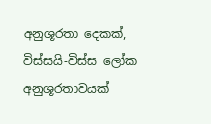අනුශූරතා දෙකක්, විස්සයි-විස්ස ලෝක අනුශූරතාවයක්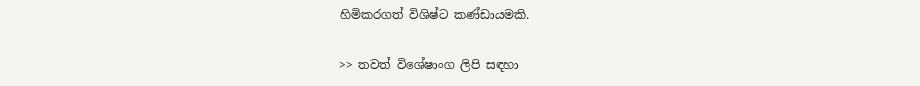හිමිකරගත් විශිෂ්ට කණ්ඩායමකි.

>> තවත් විශේෂාංග ලිපි සඳහා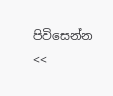පිවිසෙන්න <<